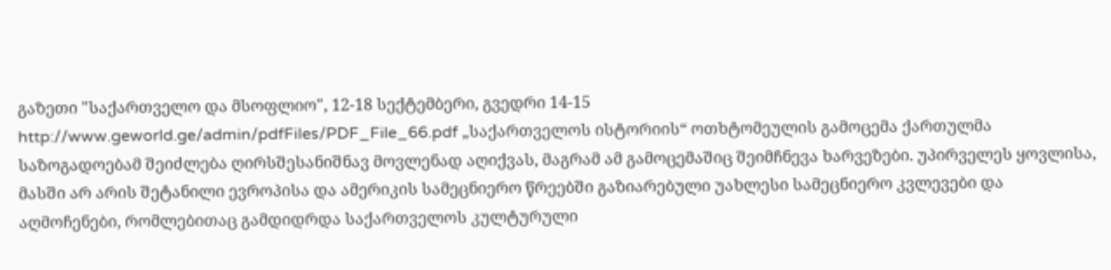გაზეთი "საქართველო და მსოფლიო", 12-18 სექტემბერი, გვედრი 14-15
http://www.geworld.ge/admin/pdfFiles/PDF_File_66.pdf „საქართველოს ისტორიის“ ოთხტომეულის გამოცემა ქართულმა საზოგადოებამ შეიძლება ღირსშესანიშნავ მოვლენად აღიქვას, მაგრამ ამ გამოცემაშიც შეიმჩნევა ხარვეზები. უპირველეს ყოვლისა, მასში არ არის შეტანილი ევროპისა და ამერიკის სამეცნიერო წრეებში გაზიარებული უახლესი სამეცნიერო კვლევები და აღმოჩენები, რომლებითაც გამდიდრდა საქართველოს კულტურული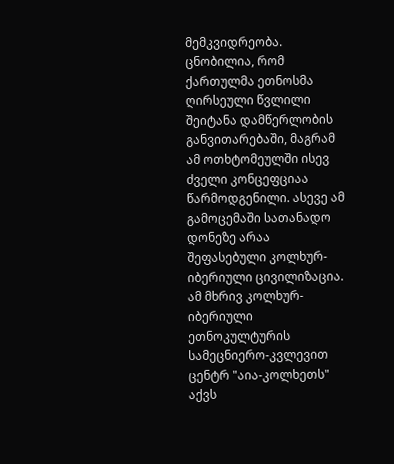მემკვიდრეობა. ცნობილია, რომ ქართულმა ეთნოსმა ღირსეული წვლილი შეიტანა დამწერლობის განვითარებაში, მაგრამ ამ ოთხტომეულში ისევ ძველი კონცეფციაა წარმოდგენილი. ასევე ამ გამოცემაში სათანადო დონეზე არაა შეფასებული კოლხურ-იბერიული ცივილიზაცია.
ამ მხრივ კოლხურ-იბერიული ეთნოკულტურის სამეცნიერო-კვლევით ცენტრ "აია-კოლხეთს" აქვს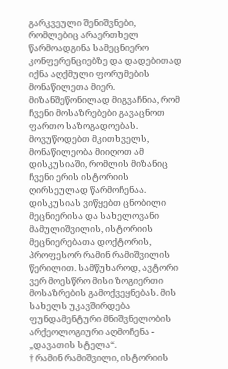გარკვეული შენიშვნები, რომლებიც არაერთხელ წარმოადგინა სამეცნიერო კონფერენციებზე და დადებითად იქნა აღქმული ფორუმების მონაწილეთა მიერ. მიზანშეწონილად მიგვაჩნია, რომ ჩვენი მოსაზრებები გავაცნოთ ფართო საზოგადოებას. მოვუწოდებთ მკითხველს, მონაწილეობა მიიღოთ ამ დისკუსიაში, რომლის მიზანიც ჩვენი ერის ისტორიის ღირსეულად წარმოჩენაა.
დისკუსიას ვიწყებთ ცნობილი მეცნიერისა და სახელოვანი მამულიშვილის, ისტორიის მეცნიერებათა დოქტორის, პროფესორ რამინ რამიშვილის წერილით. სამწუხაროდ, ავტორი ვერ მოესწრო მისი ზოგიერთი მოსაზრების გამოქვეყნებას. მის სახელს უკავშირდება ფუნდამენტური მნიშვნელობის არქეოლოგიური აღმოჩენა - „დავათის სტელა“.
† რამინ რამიშვილი, ისტორიის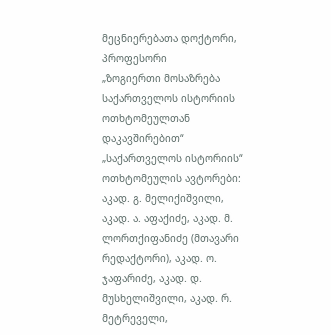მეცნიერებათა დოქტორი, პროფესორი
„ზოგიერთი მოსაზრება საქართველოს ისტორიის ოთხტომეულთან დაკავშირებით“
„საქართველოს ისტორიის“ ოთხტომეულის ავტორები: აკად. გ. მელიქიშვილი, აკად. ა. აფაქიძე, აკად. მ. ლორთქიფანიძე (მთავარი რედაქტორი), აკად. ო. ჯაფარიძე, აკად. დ. მუსხელიშვილი, აკად. რ. მეტრეველი,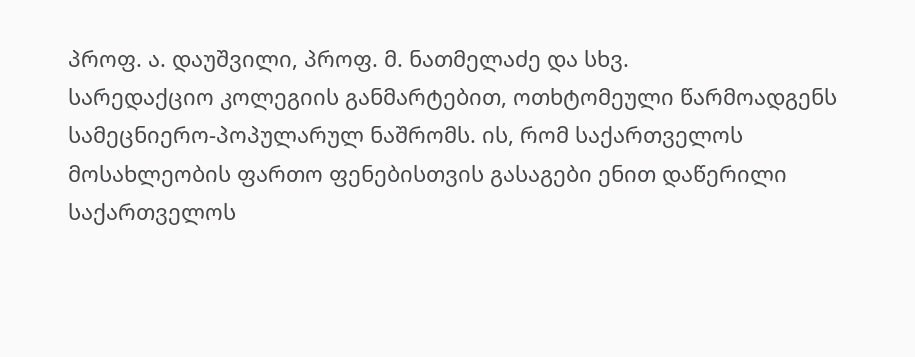პროფ. ა. დაუშვილი, პროფ. მ. ნათმელაძე და სხვ.
სარედაქციო კოლეგიის განმარტებით, ოთხტომეული წარმოადგენს სამეცნიერო-პოპულარულ ნაშრომს. ის, რომ საქართველოს მოსახლეობის ფართო ფენებისთვის გასაგები ენით დაწერილი საქართველოს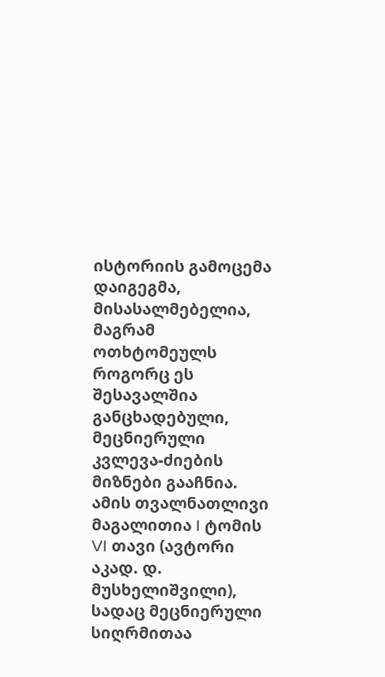ისტორიის გამოცემა დაიგეგმა, მისასალმებელია, მაგრამ ოთხტომეულს როგორც ეს შესავალშია განცხადებული, მეცნიერული კვლევა-ძიების მიზნები გააჩნია. ამის თვალნათლივი მაგალითია I ტომის VI თავი (ავტორი აკად. დ. მუსხელიშვილი), სადაც მეცნიერული სიღრმითაა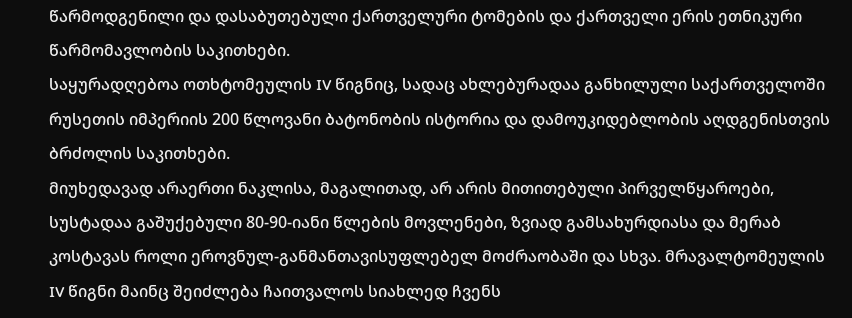წარმოდგენილი და დასაბუთებული ქართველური ტომების და ქართველი ერის ეთნიკური წარმომავლობის საკითხები.
საყურადღებოა ოთხტომეულის IV წიგნიც, სადაც ახლებურადაა განხილული საქართველოში რუსეთის იმპერიის 200 წლოვანი ბატონობის ისტორია და დამოუკიდებლობის აღდგენისთვის ბრძოლის საკითხები.
მიუხედავად არაერთი ნაკლისა, მაგალითად, არ არის მითითებული პირველწყაროები, სუსტადაა გაშუქებული 80-90-იანი წლების მოვლენები, ზვიად გამსახურდიასა და მერაბ კოსტავას როლი ეროვნულ-განმანთავისუფლებელ მოძრაობაში და სხვა. მრავალტომეულის IV წიგნი მაინც შეიძლება ჩაითვალოს სიახლედ ჩვენს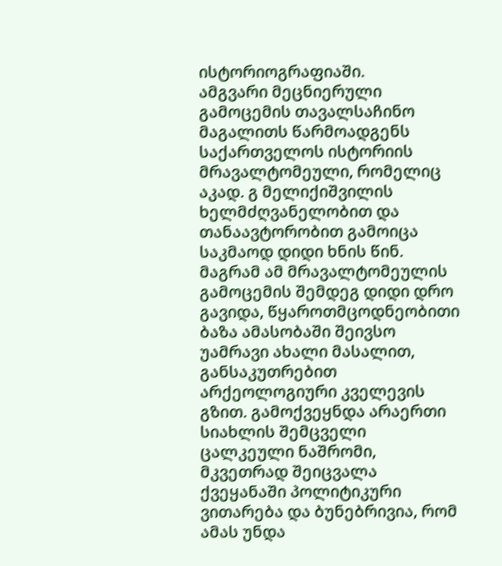ისტორიოგრაფიაში.
ამგვარი მეცნიერული გამოცემის თავალსაჩინო მაგალითს წარმოადგენს საქართველოს ისტორიის მრავალტომეული, რომელიც აკად. გ მელიქიშვილის ხელმძღვანელობით და თანაავტორობით გამოიცა საკმაოდ დიდი ხნის წინ. მაგრამ ამ მრავალტომეულის გამოცემის შემდეგ დიდი დრო გავიდა, წყაროთმცოდნეობითი ბაზა ამასობაში შეივსო უამრავი ახალი მასალით, განსაკუთრებით არქეოლოგიური კველევის გზით. გამოქვეყნდა არაერთი სიახლის შემცველი ცალკეული ნაშრომი, მკვეთრად შეიცვალა ქვეყანაში პოლიტიკური ვითარება და ბუნებრივია, რომ ამას უნდა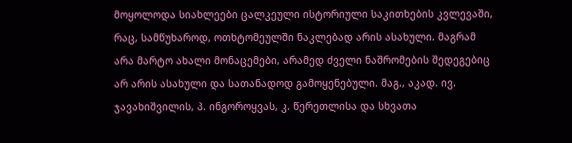მოყოლოდა სიახლეები ცალკეული ისტორიული საკითხების კვლევაში, რაც, სამწუხაროდ, ოთხტომეულში ნაკლებად არის ასახული. მაგრამ არა მარტო ახალი მონაცემები, არამედ ძველი ნაშრომების შედეგებიც არ არის ასახული და სათანადოდ გამოყენებული. მაგ., აკად. ივ. ჯავახიშვილის, პ. ინგოროყვას, კ. წერეთლისა და სხვათა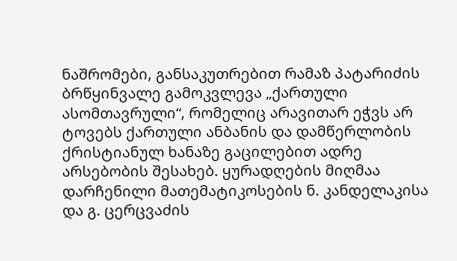ნაშრომები, განსაკუთრებით რამაზ პატარიძის ბრწყინვალე გამოკვლევა „ქართული ასომთავრული“, რომელიც არავითარ ეჭვს არ ტოვებს ქართული ანბანის და დამწერლობის ქრისტიანულ ხანაზე გაცილებით ადრე არსებობის შესახებ. ყურადღების მიღმაა დარჩენილი მათემატიკოსების ნ. კანდელაკისა და გ. ცერცვაძის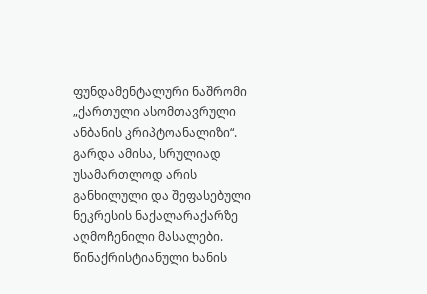ფუნდამენტალური ნაშრომი „ქართული ასომთავრული ანბანის კრიპტოანალიზი“. გარდა ამისა, სრულიად უსამართლოდ არის განხილული და შეფასებული ნეკრესის ნაქალარაქარზე აღმოჩენილი მასალები. წინაქრისტიანული ხანის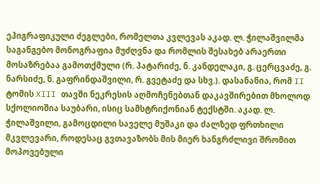ეპიგრაფიკული ძეგლები, რომელთა კვლევას აკად. ლ. ჭილაშვილმა საგანგებო მონოგრაფია მუძღვნა და რომლის შესახებ არაერთი მოსაზრებაა გამოთქმული (რ. პატარიძე, ნ. კანდელაკი, გ. ცერცვაძე, გ. ნარსიძე, ნ. გაფრინდაშვილი, რ. გვეტაძე და სხვ.). დასანანია, რომ II ტომის XIII თავში ნეკრესის აღმოჩენებთან დაკავშირებით მხოლოდ სქოლიოშია საუბარი, ისიც სამსტრიქონიან ტექსტში. აკად. ლ. ჭილაშვილი, გამოცდილი საველე მუშაკი და ძალზედ ფრთხილი მკვლევარი, როდესაც გვთავაზობს მის მიერ ხანგრძლივი შრომით მოპოვებული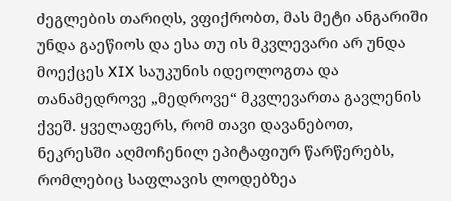ძეგლების თარიღს, ვფიქრობთ, მას მეტი ანგარიში უნდა გაეწიოს და ესა თუ ის მკვლევარი არ უნდა მოექცეს XIX საუკუნის იდეოლოგთა და თანამედროვე „მედროვე“ მკვლევართა გავლენის ქვეშ. ყველაფერს, რომ თავი დავანებოთ, ნეკრესში აღმოჩენილ ეპიტაფიურ წარწერებს, რომლებიც საფლავის ლოდებზეა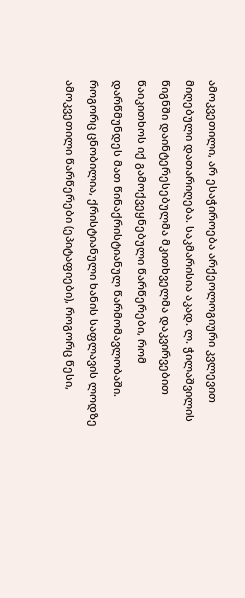ამოკვეთილი, არ ესაჭიროება არქეოლოგიური კვლევით მიღებული დათარიღება. საკმარისია აკად. ლ. ჭილაშვილის წიგნში დაინტერესებულმა მკითხველმა დაკვირვებით წაიკითხოს იქ გამოქვეყნებული წარწერები, რომ დარწმუნდეს მათ წინაქრისტიანულ წარმომავლობაში. როგორც ცნობილია, ქრისტიანული ხანის საფლავის ლოდზე ამოკვეთილი წარწერები (ეპიტაფიები), როგორც წესი,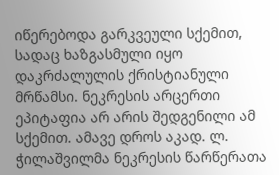იწერებოდა გარკვეული სქემით, სადაც ხაზგასმული იყო დაკრძალულის ქრისტიანული მრწამსი. ნეკრესის არცერთი ეპიტაფია არ არის შედგენილი ამ სქემით. ამავე დროს აკად. ლ. ჭილაშვილმა ნეკრესის წარწერათა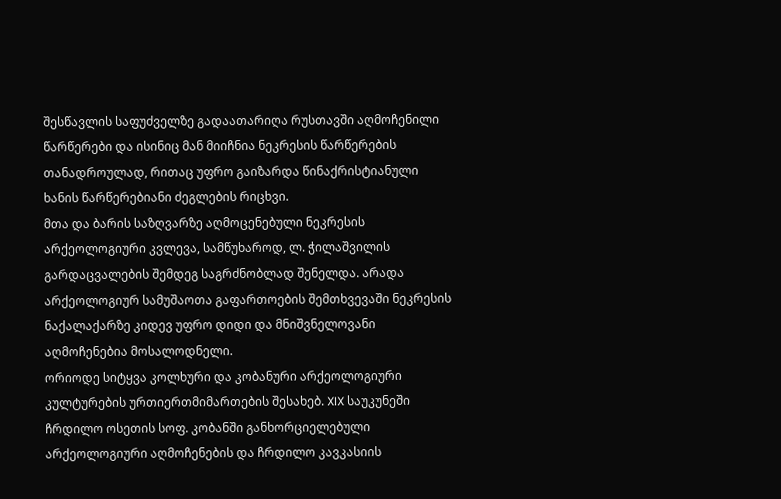შესწავლის საფუძველზე გადაათარიღა რუსთავში აღმოჩენილი წარწერები და ისინიც მან მიიჩნია ნეკრესის წარწერების თანადროულად, რითაც უფრო გაიზარდა წინაქრისტიანული ხანის წარწერებიანი ძეგლების რიცხვი.
მთა და ბარის საზღვარზე აღმოცენებული ნეკრესის არქეოლოგიური კვლევა, სამწუხაროდ, ლ. ჭილაშვილის გარდაცვალების შემდეგ საგრძნობლად შენელდა. არადა არქეოლოგიურ სამუშაოთა გაფართოების შემთხვევაში ნეკრესის ნაქალაქარზე კიდევ უფრო დიდი და მნიშვნელოვანი აღმოჩენებია მოსალოდნელი.
ორიოდე სიტყვა კოლხური და კობანური არქეოლოგიური კულტურების ურთიერთმიმართების შესახებ. XIX საუკუნეში ჩრდილო ოსეთის სოფ. კობანში განხორციელებული არქეოლოგიური აღმოჩენების და ჩრდილო კავკასიის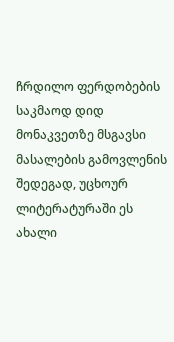ჩრდილო ფერდობების საკმაოდ დიდ მონაკვეთზე მსგავსი მასალების გამოვლენის შედეგად, უცხოურ ლიტერატურაში ეს ახალი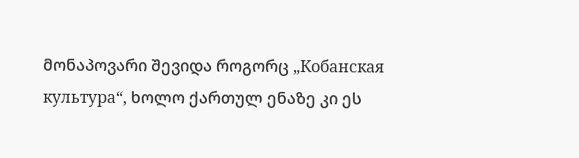მონაპოვარი შევიდა როგორც „Кобанская культура“, ხოლო ქართულ ენაზე კი ეს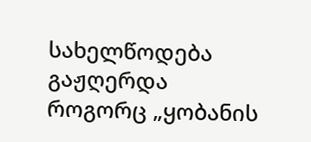სახელწოდება გაჟღერდა როგორც „ყობანის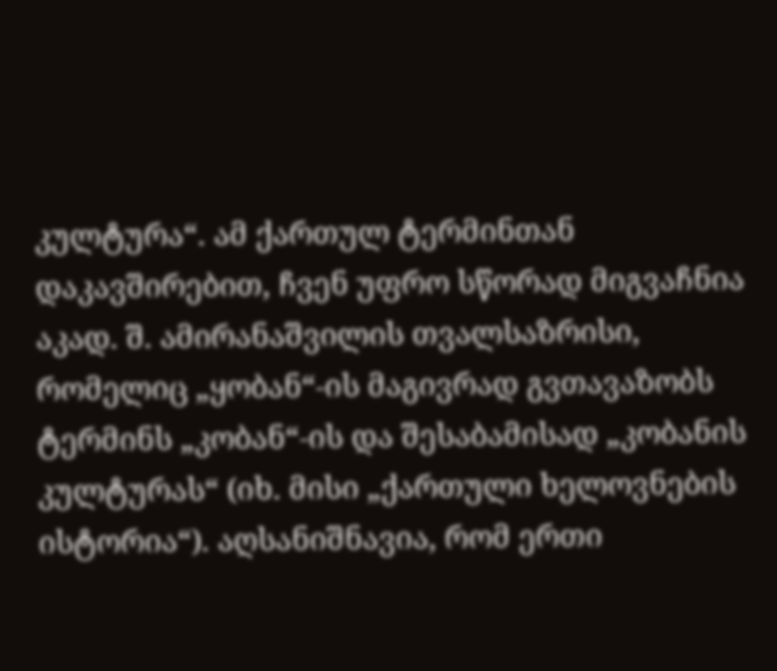კულტურა“. ამ ქართულ ტერმინთან დაკავშირებით, ჩვენ უფრო სწორად მიგვაჩნია აკად. შ. ამირანაშვილის თვალსაზრისი, რომელიც „ყობან“-ის მაგივრად გვთავაზობს ტერმინს „კობან“-ის და შესაბამისად „კობანის კულტურას“ (იხ. მისი „ქართული ხელოვნების ისტორია“). აღსანიშნავია, რომ ერთი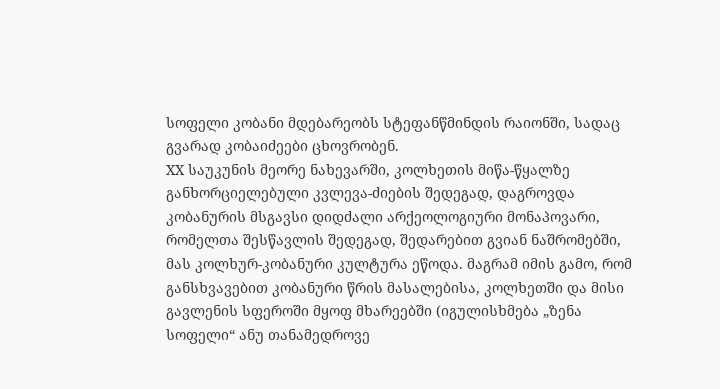სოფელი კობანი მდებარეობს სტეფანწმინდის რაიონში, სადაც გვარად კობაიძეები ცხოვრობენ.
XX საუკუნის მეორე ნახევარში, კოლხეთის მიწა-წყალზე განხორციელებული კვლევა-ძიების შედეგად, დაგროვდა კობანურის მსგავსი დიდძალი არქეოლოგიური მონაპოვარი, რომელთა შესწავლის შედეგად, შედარებით გვიან ნაშრომებში, მას კოლხურ-კობანური კულტურა ეწოდა. მაგრამ იმის გამო, რომ განსხვავებით კობანური წრის მასალებისა, კოლხეთში და მისი გავლენის სფეროში მყოფ მხარეებში (იგულისხმება „ზენა სოფელი“ ანუ თანამედროვე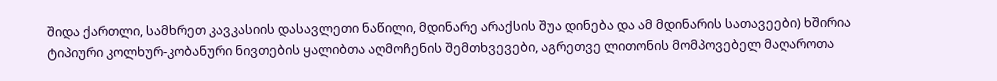შიდა ქართლი, სამხრეთ კავკასიის დასავლეთი ნაწილი, მდინარე არაქსის შუა დინება და ამ მდინარის სათავეები) ხშირია ტიპიური კოლხურ-კობანური ნივთების ყალიბთა აღმოჩენის შემთხვევები, აგრეთვე ლითონის მომპოვებელ მაღაროთა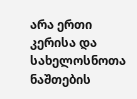არა ერთი კერისა და სახელოსნოთა ნაშთების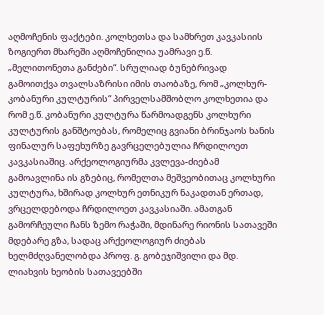აღმოჩენის ფაქტები. კოლხეთსა და სამხრეთ კავკასიის ზოგიერთ მხარეში აღმოჩენილია უამრავი ე.წ. „მელითონეთა განძები“. სრულიად ბუნებრივად გამოითქვა თვალსაზრისი იმის თაობაზე, რომ „კოლხურ-კობანური კულტურის“ პირველსამშობლო კოლხეთია და რომ ე.წ. კობანური კულტურა წარმოადგენს კოლხური კულტურის განშტოებას, რომელიც გვიანი ბრინჯაოს ხანის ფინალურ საფეხურზე გავრცელებულია ჩრდილოეთ კავკასიაშიც. არქეოლოგიურმა კვლევა-ძიებამ გამოავლინა ის გზებიც, რომელთა მეშვეობითაც კოლხური კულტურა, ხშირად კოლხურ ეთნიკურ ნაკადთან ერთად, ვრცელდებოდა ჩრდილოეთ კავკასიაში. ამათგან გამორჩეული ჩანს ზემო რაჭაში, მდინარე რიონის სათავეში მდებარე გზა, სადაც არქეოლოგიურ ძიებას ხელმძღვანელობდა პროფ. გ. გობეჯიშვილი და მდ. ლიახვის ხეობის სათავეებში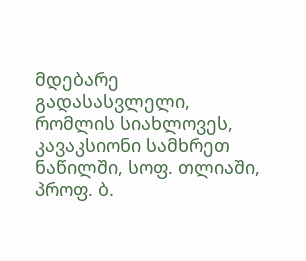მდებარე გადასასვლელი, რომლის სიახლოვეს, კავაკსიონი სამხრეთ ნაწილში, სოფ. თლიაში, პროფ. ბ.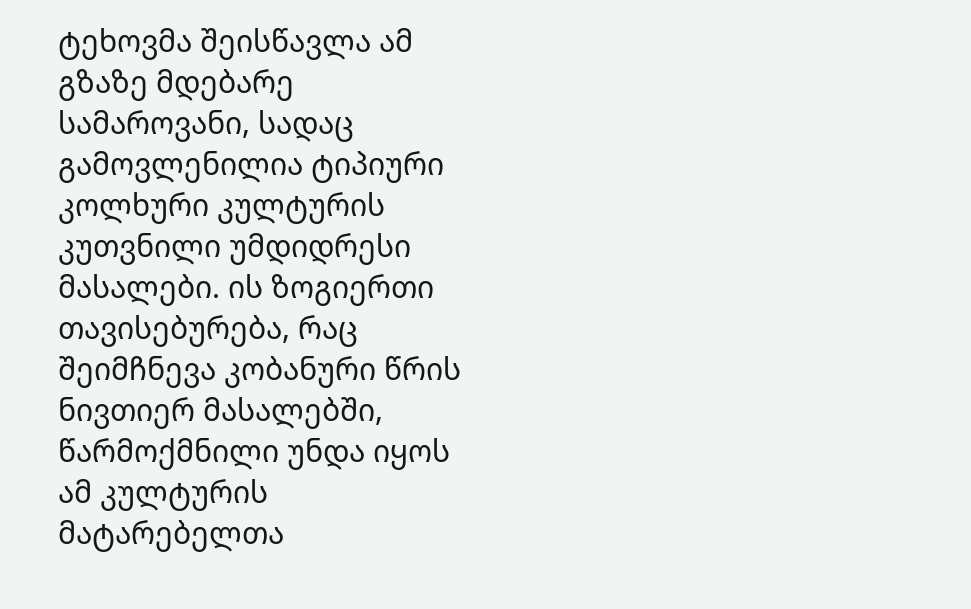ტეხოვმა შეისწავლა ამ გზაზე მდებარე სამაროვანი, სადაც გამოვლენილია ტიპიური კოლხური კულტურის კუთვნილი უმდიდრესი მასალები. ის ზოგიერთი თავისებურება, რაც შეიმჩნევა კობანური წრის ნივთიერ მასალებში, წარმოქმნილი უნდა იყოს ამ კულტურის მატარებელთა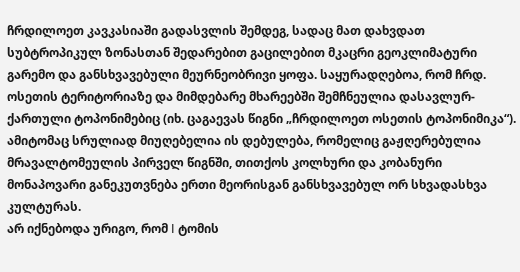ჩრდილოეთ კავკასიაში გადასვლის შემდეგ, სადაც მათ დახვდათ სუბტროპიკულ ზონასთან შედარებით გაცილებით მკაცრი გეოკლიმატური გარემო და განსხვავებული მეურნეობრივი ყოფა. საყურადღებოა, რომ ჩრდ. ოსეთის ტერიტორიაზე და მიმდებარე მხარეებში შემჩნეულია დასავლურ-ქართული ტოპონიმებიც (იხ. ცაგაევას წიგნი „ჩრდილოეთ ოსეთის ტოპონიმიკა“). ამიტომაც სრულიად მიუღებელია ის დებულება, რომელიც გაჟღერებულია მრავალტომეულის პირველ წიგნში, თითქოს კოლხური და კობანური მონაპოვარი განეკუთვნება ერთი მეორისგან განსხვავებულ ორ სხვადასხვა კულტურას.
არ იქნებოდა ურიგო, რომ I ტომის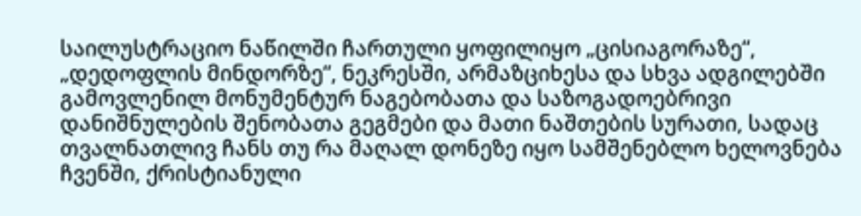საილუსტრაციო ნაწილში ჩართული ყოფილიყო „ცისიაგორაზე“, „დედოფლის მინდორზე“, ნეკრესში, არმაზციხესა და სხვა ადგილებში გამოვლენილ მონუმენტურ ნაგებობათა და საზოგადოებრივი დანიშნულების შენობათა გეგმები და მათი ნაშთების სურათი, სადაც თვალნათლივ ჩანს თუ რა მაღალ დონეზე იყო სამშენებლო ხელოვნება ჩვენში, ქრისტიანული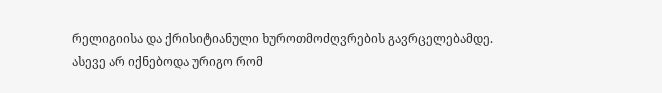რელიგიისა და ქრისიტიანული ხუროთმოძღვრების გავრცელებამდე.
ასევე არ იქნებოდა ურიგო რომ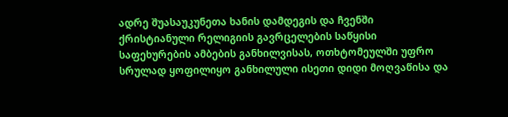ადრე შუასაუკუნეთა ხანის დამდეგის და ჩვენში ქრისტიანული რელიგიის გავრცელების საწყისი საფეხურების ამბების განხილვისას, ოთხტომეულში უფრო სრულად ყოფილიყო განხილული ისეთი დიდი მოღვაწისა და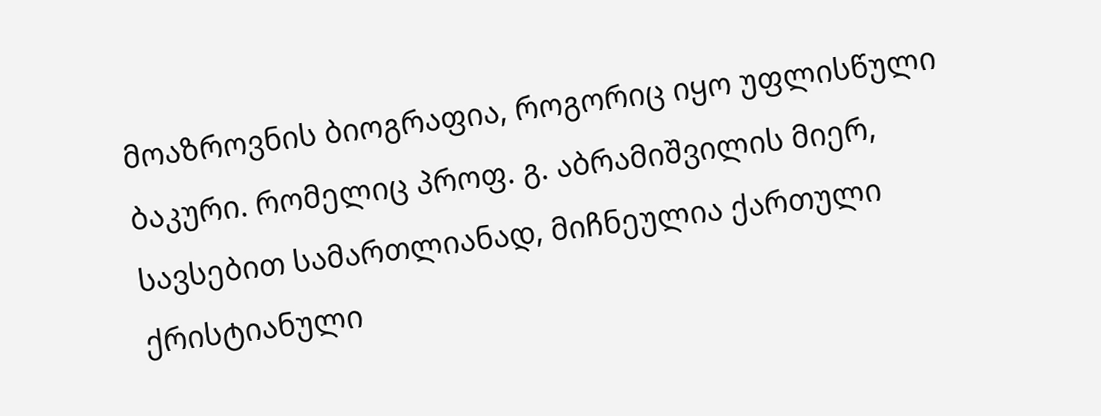მოაზროვნის ბიოგრაფია, როგორიც იყო უფლისწული ბაკური. რომელიც პროფ. გ. აბრამიშვილის მიერ, სავსებით სამართლიანად, მიჩნეულია ქართული ქრისტიანული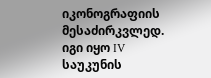იკონოგრაფიის მესაძირკვლედ. იგი იყო IV საუკუნის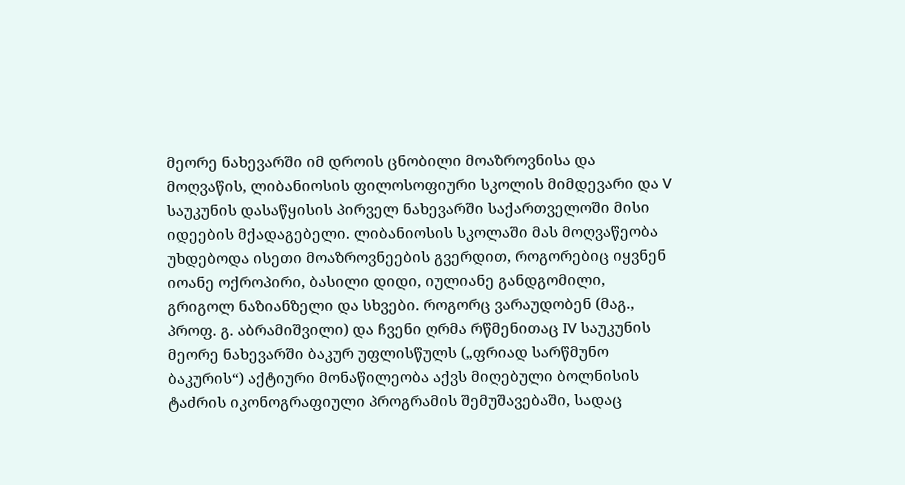მეორე ნახევარში იმ დროის ცნობილი მოაზროვნისა და მოღვაწის, ლიბანიოსის ფილოსოფიური სკოლის მიმდევარი და V საუკუნის დასაწყისის პირველ ნახევარში საქართველოში მისი იდეების მქადაგებელი. ლიბანიოსის სკოლაში მას მოღვაწეობა უხდებოდა ისეთი მოაზროვნეების გვერდით, როგორებიც იყვნენ იოანე ოქროპირი, ბასილი დიდი, იულიანე განდგომილი, გრიგოლ ნაზიანზელი და სხვები. როგორც ვარაუდობენ (მაგ., პროფ. გ. აბრამიშვილი) და ჩვენი ღრმა რწმენითაც IV საუკუნის მეორე ნახევარში ბაკურ უფლისწულს („ფრიად სარწმუნო ბაკურის“) აქტიური მონაწილეობა აქვს მიღებული ბოლნისის ტაძრის იკონოგრაფიული პროგრამის შემუშავებაში, სადაც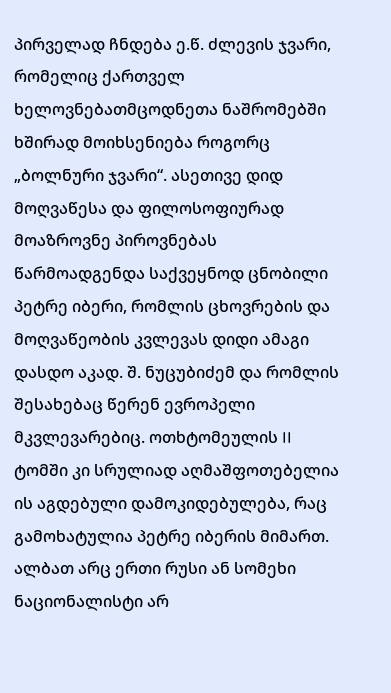პირველად ჩნდება ე.წ. ძლევის ჯვარი, რომელიც ქართველ ხელოვნებათმცოდნეთა ნაშრომებში ხშირად მოიხსენიება როგორც „ბოლნური ჯვარი“. ასეთივე დიდ მოღვაწესა და ფილოსოფიურად მოაზროვნე პიროვნებას წარმოადგენდა საქვეყნოდ ცნობილი პეტრე იბერი, რომლის ცხოვრების და მოღვაწეობის კვლევას დიდი ამაგი დასდო აკად. შ. ნუცუბიძემ და რომლის შესახებაც წერენ ევროპელი მკვლევარებიც. ოთხტომეულის II ტომში კი სრულიად აღმაშფოთებელია ის აგდებული დამოკიდებულება, რაც გამოხატულია პეტრე იბერის მიმართ. ალბათ არც ერთი რუსი ან სომეხი ნაციონალისტი არ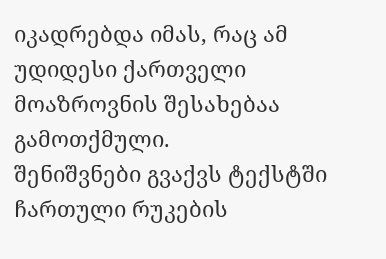იკადრებდა იმას, რაც ამ უდიდესი ქართველი მოაზროვნის შესახებაა გამოთქმული.
შენიშვნები გვაქვს ტექსტში ჩართული რუკების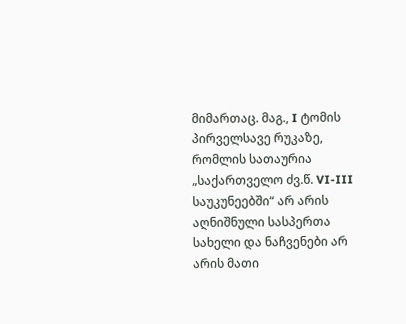მიმართაც. მაგ., I ტომის პირველსავე რუკაზე, რომლის სათაურია „საქართველო ძვ.წ. VI-III საუკუნეებში“ არ არის აღნიშნული სასპერთა სახელი და ნაჩვენები არ არის მათი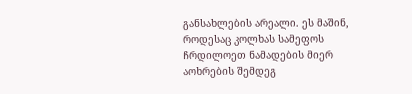განსახლების არეალი. ეს მაშინ, როდესაც კოლხას სამეფოს ჩრდილოეთ ნამადების მიერ აოხრების შემდეგ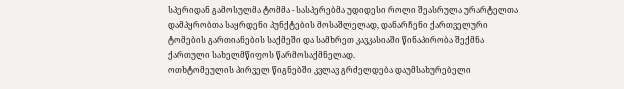სპერიდან გამოსულმა ტომმა - სასპერებმა უდიდესი როლი შეასრულა ურარტელთა დამპყრობთა საყრდენი პუნქტების მოსაშლელად, დანარჩენი ქართველური ტომების გართიანების საქმეში და სამხრეთ კავკასიაში წინაპირობა შექმნა ქართული სახელმწიფოს წარმოსაქმნელად.
ოთხტომეულის პირველ წიგნებში კვლავ გრძელდება დაუმსახურებელი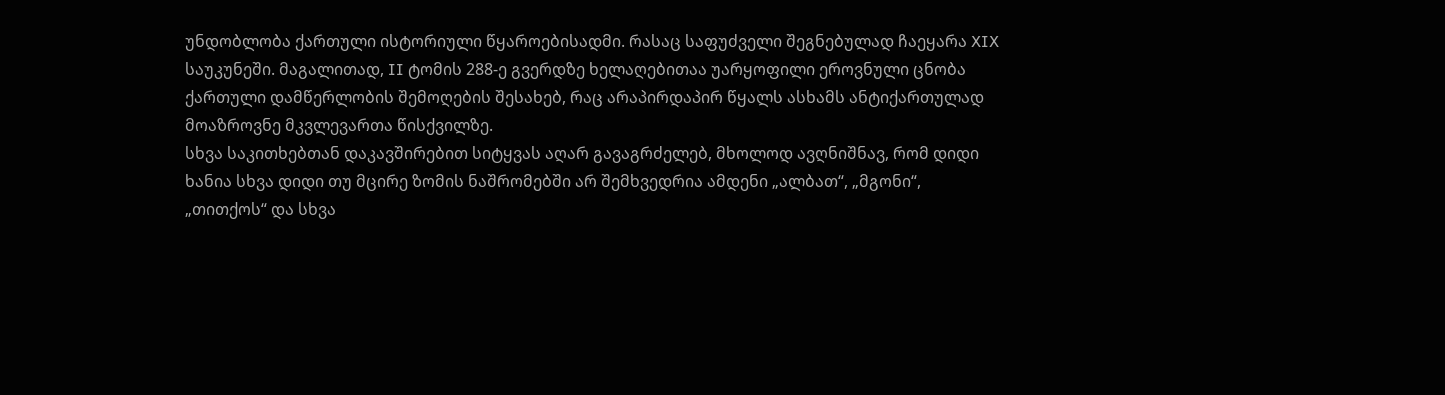უნდობლობა ქართული ისტორიული წყაროებისადმი. რასაც საფუძველი შეგნებულად ჩაეყარა XIX საუკუნეში. მაგალითად, II ტომის 288-ე გვერდზე ხელაღებითაა უარყოფილი ეროვნული ცნობა ქართული დამწერლობის შემოღების შესახებ, რაც არაპირდაპირ წყალს ასხამს ანტიქართულად მოაზროვნე მკვლევართა წისქვილზე.
სხვა საკითხებთან დაკავშირებით სიტყვას აღარ გავაგრძელებ, მხოლოდ ავღნიშნავ, რომ დიდი ხანია სხვა დიდი თუ მცირე ზომის ნაშრომებში არ შემხვედრია ამდენი „ალბათ“, „მგონი“, „თითქოს“ და სხვა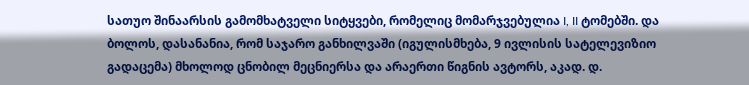სათუო შინაარსის გამომხატველი სიტყვები, რომელიც მომარჯვებულია I, II ტომებში. და ბოლოს, დასანანია, რომ საჯარო განხილვაში (იგულისმხება, 9 ივლისის სატელევიზიო გადაცემა) მხოლოდ ცნობილ მეცნიერსა და არაერთი წიგნის ავტორს, აკად. დ.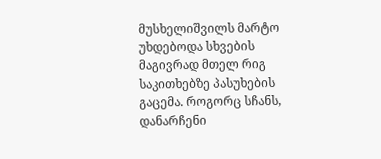მუსხელიშვილს მარტო უხდებოდა სხვების მაგივრად მთელ რიგ საკითხებზე პასუხების გაცემა. როგორც სჩანს, დანარჩენი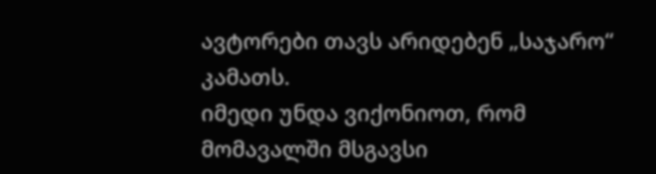ავტორები თავს არიდებენ „საჯარო“ კამათს.
იმედი უნდა ვიქონიოთ, რომ მომავალში მსგავსი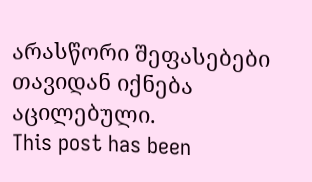არასწორი შეფასებები თავიდან იქნება აცილებული.
This post has been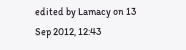edited by Lamacy on 13 Sep 2012, 12:43